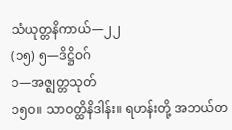သံယုတ္တနိကာယ်—၂၂
(၁၅) ၅—ဒိဋ္ဌိဝဂ်
၁—အဇ္ဈတ္တသုတ်
၁၅ဝ။ သာဝတ္ထိနိဒါန်း။ ရဟန်းတို့ အဘယ်တ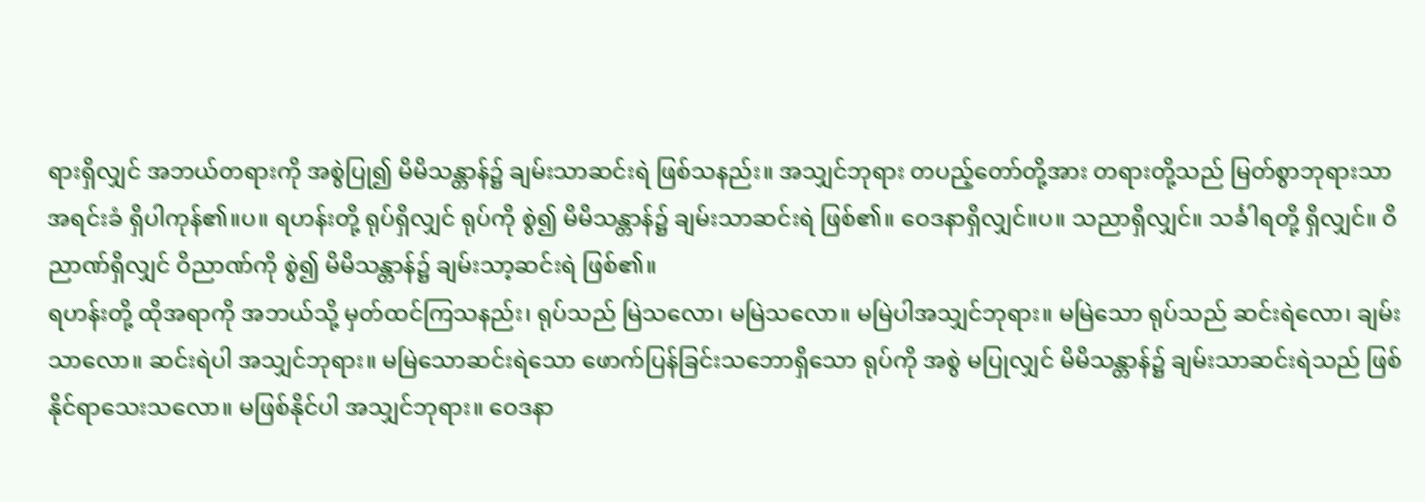ရားရှိလျှင် အဘယ်တရားကို အစွဲပြု၍ မိမိသန္တာန်၌ ချမ်းသာဆင်းရဲ ဖြစ်သနည်း။ အသျှင်ဘုရား တပည့်တော်တို့အား တရားတို့သည် မြတ်စွာဘုရားသာအရင်းခံ ရှိပါကုန်၏။ပ။ ရဟန်းတို့ ရုပ်ရှိလျှင် ရုပ်ကို စွဲ၍ မိမိသန္တာန်၌ ချမ်းသာဆင်းရဲ ဖြစ်၏။ ဝေဒနာရှိလျှင်။ပ။ သညာရှိလျှင်။ သင်္ခါရတို့ ရှိလျှင်။ ဝိညာဏ်ရှိလျှင် ဝိညာဏ်ကို စွဲ၍ မိမိသန္တာန်၌ ချမ်းသာ့ဆင်းရဲ ဖြစ်၏။
ရဟန်းတို့ ထိုအရာကို အဘယ်သို့ မှတ်ထင်ကြသနည်း၊ ရုပ်သည် မြဲသလော၊ မမြဲသလော။ မမြဲပါအသျှင်ဘုရား။ မမြဲသော ရုပ်သည် ဆင်းရဲလော၊ ချမ်းသာလော။ ဆင်းရဲပါ အသျှင်ဘုရား။ မမြဲသောဆင်းရဲသော ဖောက်ပြန်ခြင်းသဘောရှိသော ရုပ်ကို အစွဲ မပြုလျှင် မိမိသန္တာန်၌ ချမ်းသာဆင်းရဲသည် ဖြစ်နိုင်ရာသေးသလော။ မဖြစ်နိုင်ပါ အသျှင်ဘုရား။ ဝေဒနာ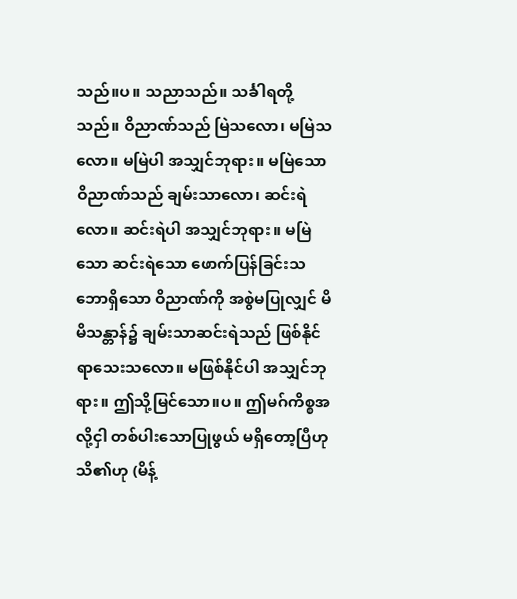သည်။ပ။ သညာသည်။ သင်္ခါရတို့သည်။ ဝိညာဏ်သည် မြဲသလော၊ မမြဲသလော။ မမြဲပါ အသျှင်ဘုရား။ မမြဲသော ဝိညာဏ်သည် ချမ်းသာလော၊ ဆင်းရဲလော။ ဆင်းရဲပါ အသျှင်ဘုရား။ မမြဲသော ဆင်းရဲသော ဖောက်ပြန်ခြင်းသဘောရှိသော ဝိညာဏ်ကို အစွဲမပြုလျှင် မိမိသန္တာန်၌ ချမ်းသာဆင်းရဲသည် ဖြစ်နိုင်ရာသေးသလော။ မဖြစ်နိုင်ပါ အသျှင်ဘုရား။ ဤသို့မြင်သော။ပ။ ဤမဂ်ကိစ္စအလို့ငှါ တစ်ပါးသောပြုဖွယ် မရှိတော့ပြီဟု သိ၏ဟု (မိန့်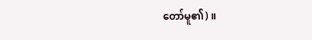တော်မူ၏)။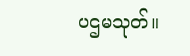ပဌမသုတ်။